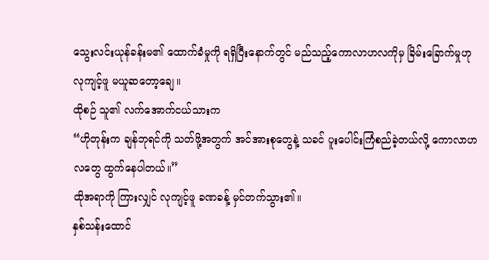သွေးလင်းယုန်ခန်းမ၏ ထောက်ခံမှုကို ရရှိပြီးနောက်တွင် မည်သည့်ကောလာဟလကိုမှ ခြိမ်းခြောက်မှုဟု လုကျင့်ဖူ မယူဆတော့ချေ။
ထိုစဉ် သူ၏ လက်အောက်ငယ်သားက
“ဟိုတုန်းက ချန်ဘုရင်ကို သတ်ဖို့အတွက် အင်အားစုတွေနဲ့ သခင် ပူးပေါင်းကြံစည်ခဲ့တယ်လို့ ကောလာဟလတွေ ထွက်နေပါတယ်။”
ထိုအရာကို ကြားလျှင် လုကျင့်ဖူ ခဏခန့် မှင်တက်သွား၏။
နှစ်သန်းထောင်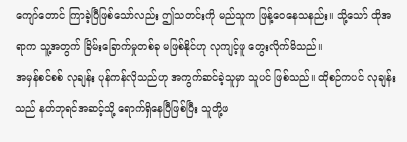ကျော်တောင် ကြာခဲ့ပြီဖြစ်သော်လည်း ဤသတင်းကို မည်သူက ဖြန့်ဝေနေသနည်း။ သို့သော် ထိုအရာက သူ့အတွက် ခြိမ်းခြောက်မှုတစ်ခု မဖြစ်နိုင်ဟု လုကျင့်ဖူ တွေးလိုက်မိသည်။
အမှန်စင်စစ် လုချန်း ပုန်ကန်လိုသည်ဟု အကွက်ဆင်ခဲ့သူမှာ သူပင် ဖြစ်သည်။ ထိုစဉ်ကပင် လုချန်းသည် နတ်ဘုရင်အဆင့်သို့ ရောက်ရှိနေပြီဖြစ်ပြီး သူတို့ဖ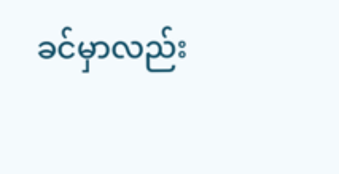ခင်မှာလည်း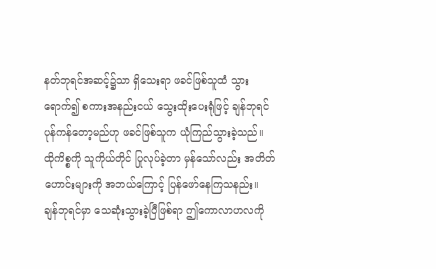နတ်ဘုရင်အဆင့်၌သာ ရှိသေးရာ ဖခင်ဖြစ်သူထံ သွားရောက်၍ စကားအနည်းငယ် သွေးထိုးပေးရုံဖြင့် ချန်ဘုရင် ပုန်ကန်တော့မည်ဟု ဖခင်ဖြစ်သူက ယုံကြည်သွားခဲ့သည်။
ထိုကိစ္စကို သူကိုယ်တိုင် ပြုလုပ်ခဲ့တာ မှန်သော်လည်း အတိတ်ဟောင်းများကို အဘယ်ကြောင့် ပြန်ဖော်နေကြသနည်း။
ချန်ဘုရင်မှာ သေဆုံးသွားခဲ့ပြီဖြစ်ရာ ဤကောလာဟလကို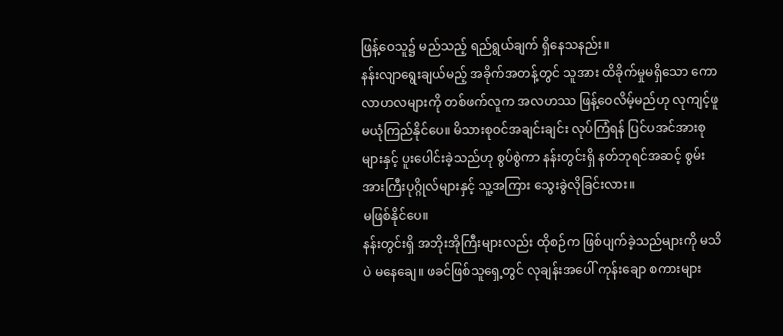ဖြန့်ဝေသူ၌ မည်သည့် ရည်ရွယ်ချက် ရှိနေသနည်း။
နန်းလျာရွေးချယ်မည့် အခိုက်အတန့်တွင် သူအား ထိခိုက်မှုမရှိသော ကောလာဟလများကို တစ်ဖက်လူက အလဟဿ ဖြန့်ဝေလိမ့်မည်ဟု လုကျင့်ဖူ မယုံကြည်နိုင်ပေ။ မိသားစုဝင်အချင်းချင်း လုပ်ကြံရန် ပြင်ပအင်အားစုများနှင့် ပူးပေါင်းခဲ့သည်ဟု စွပ်စွဲကာ နန်းတွင်းရှိ နတ်ဘုရင်အဆင့် စွမ်းအားကြီးပုဂ္ဂိုလ်များနှင့် သူ့အကြား သွေးခွဲလိုခြင်းလား။
မဖြစ်နိုင်ပေ။
နန်းတွင်းရှိ အဘိုးအိုကြီးများလည်း ထိုစဉ်က ဖြစ်ပျက်ခဲ့သည်များကို မသိပဲ မနေချေ။ ဖခင်ဖြစ်သူရှေ့တွင် လုချန်းအပေါ် ကုန်းချော စကားများ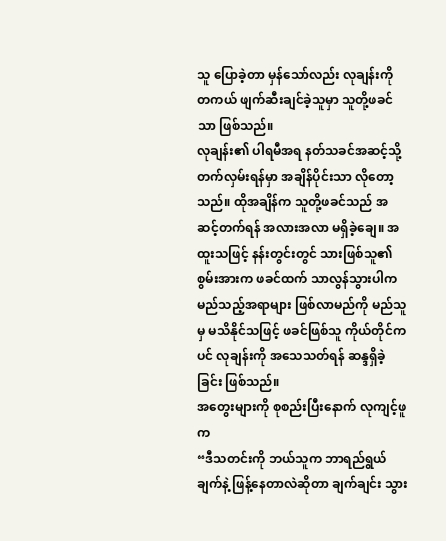သူ ပြောခဲ့တာ မှန်သော်လည်း လုချန်းကို တကယ် ဖျက်ဆီးချင်ခဲ့သူမှာ သူတို့ဖခင်သာ ဖြစ်သည်။
လုချန်း၏ ပါရမီအရ နတ်သခင်အဆင့်သို့ တက်လှမ်းရန်မှာ အချိန်ပိုင်းသာ လိုတော့သည်။ ထိုအချိန်က သူတို့ဖခင်သည် အဆင့်တက်ရန် အလားအလာ မရှိခဲ့ချေ။ အထူးသဖြင့် နန်းတွင်းတွင် သားဖြစ်သူ၏ စွမ်းအားက ဖခင်ထက် သာလွန်သွားပါက မည်သည့်အရာများ ဖြစ်လာမည်ကို မည်သူမှ မသိနိုင်သဖြင့် ဖခင်ဖြစ်သူ ကိုယ်တိုင်ကပင် လုချန်းကို အသေသတ်ရန် ဆန္ဒရှိခဲ့ခြင်း ဖြစ်သည်။
အတွေးများကို စုစည်းပြီးနောက် လုကျင့်ဖူက
“ဒီသတင်းကို ဘယ်သူက ဘာရည်ရွယ်ချက်နဲ့ ဖြန့်နေတာလဲဆိုတာ ချက်ချင်း သွား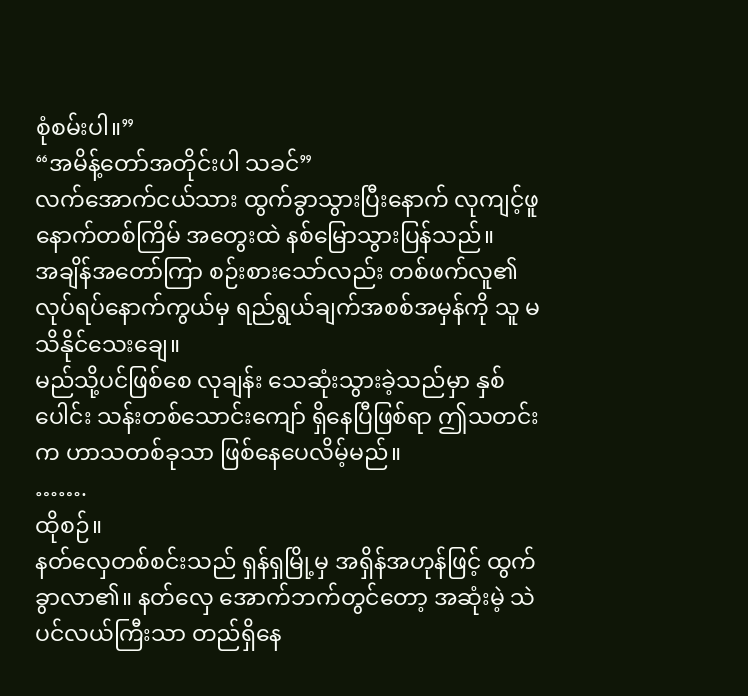စုံစမ်းပါ။”
“အမိန့်တော်အတိုင်းပါ သခင်”
လက်အောက်ငယ်သား ထွက်ခွာသွားပြီးနောက် လုကျင့်ဖူ နောက်တစ်ကြိမ် အတွေးထဲ နစ်မြောသွားပြန်သည်။
အချိန်အတော်ကြာ စဉ်းစားသော်လည်း တစ်ဖက်လူ၏ လုပ်ရပ်နောက်ကွယ်မှ ရည်ရွယ်ချက်အစစ်အမှန်ကို သူ မသိနိုင်သေးချေ။
မည်သို့ပင်ဖြစ်စေ လုချန်း သေဆုံးသွားခဲ့သည်မှာ နှစ်ပေါင်း သန်းတစ်သောင်းကျော် ရှိနေပြီဖြစ်ရာ ဤသတင်းက ဟာသတစ်ခုသာ ဖြစ်နေပေလိမ့်မည်။
…….
ထိုစဉ်။
နတ်လှေတစ်စင်းသည် ရှန်ရှမြို့မှ အရှိန်အဟုန်ဖြင့် ထွက်ခွာလာ၏။ နတ်လှေ အောက်ဘက်တွင်တော့ အဆုံးမဲ့ သဲပင်လယ်ကြီးသာ တည်ရှိနေ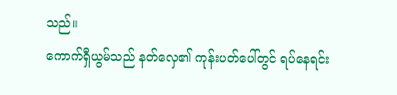သည်။
ကောက်ရှီယွမ်သည် နတ်လှေ၏ ကုန်းပတ်ပေါ်တွင် ရပ်နေရင်း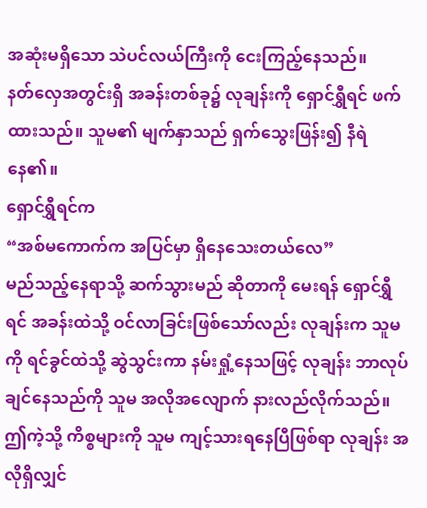အဆုံးမရှိသော သဲပင်လယ်ကြီးကို ငေးကြည့်နေသည်။
နတ်လှေအတွင်းရှိ အခန်းတစ်ခု၌ လုချန်းကို ရှောင်ရွှီရင် ဖက်ထားသည်။ သူမ၏ မျက်နှာသည် ရှက်သွေးဖြန်း၍ နီရဲနေ၏။
ရှောင်ရွှီရင်က
“အစ်မကောက်က အပြင်မှာ ရှိနေသေးတယ်လေ”
မည်သည့်နေရာသို့ ဆက်သွားမည် ဆိုတာကို မေးရန် ရှောင်ရွှီရင် အခန်းထဲသို့ ဝင်လာခြင်းဖြစ်သော်လည်း လုချန်းက သူမကို ရင်ခွင်ထဲသို့ ဆွဲသွင်းကာ နမ်းရှုံ့နေသဖြင့် လုချန်း ဘာလုပ်ချင်နေသည်ကို သူမ အလိုအလျောက် နားလည်လိုက်သည်။
ဤကဲ့သို့ ကိစ္စများကို သူမ ကျင့်သားရနေပြီဖြစ်ရာ လုချန်း အလိုရှိလျှင်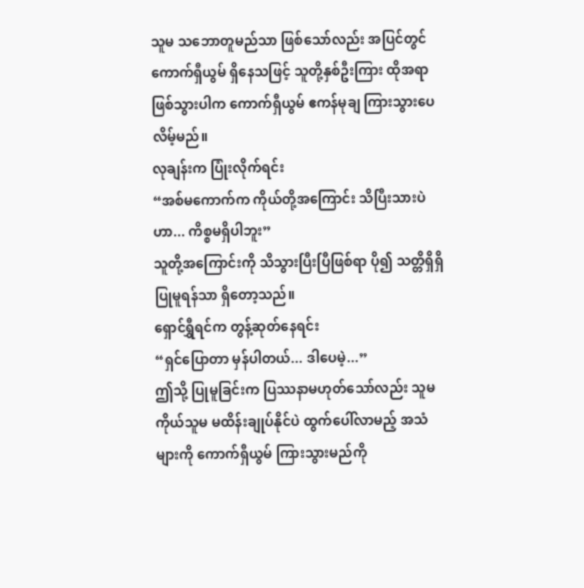သူမ သဘောတူမည်သာ ဖြစ်သော်လည်း အပြင်တွင် ကောက်ရှီယွမ် ရှိနေသဖြင့် သူတို့နှစ်ဦးကြား ထိုအရာဖြစ်သွားပါက ကောက်ရှီယွမ် ဧကန်မုချ ကြားသွားပေလိမ့်မည်။
လုချန်းက ပြုံးလိုက်ရင်း
“အစ်မကောက်က ကိုယ်တို့အကြောင်း သိပြီးသားပဲဟာ... ကိစ္စမရှိပါဘူး”
သူတို့အကြောင်းကို သိသွားပြီးပြီဖြစ်ရာ ပို၍ သတ္တိရှိရှိ ပြုမူရန်သာ ရှိတော့သည်။
ရှောင်ရွှီရင်က တွန့်ဆုတ်နေရင်း
“ရှင်ပြောတာ မှန်ပါတယ်... ဒါပေမဲ့...”
ဤသို့ ပြုမူခြင်းက ပြဿနာမဟုတ်သော်လည်း သူမကိုယ်သူမ မထိန်းချုပ်နိုင်ပဲ ထွက်ပေါ်လာမည့် အသံများကို ကောက်ရှီယွမ် ကြားသွားမည်ကို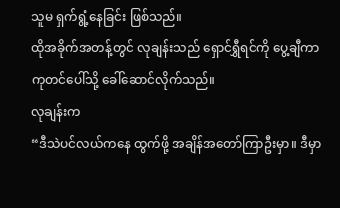သူမ ရှက်ရွံ့နေခြင်း ဖြစ်သည်။
ထိုအခိုက်အတန့်တွင် လုချန်းသည် ရှောင်ရွှီရင်ကို ပွေ့ချီကာ ကုတင်ပေါ်သို့ ခေါ်ဆောင်လိုက်သည်။
လုချန်းက
“ဒီသဲပင်လယ်ကနေ ထွက်ဖို့ အချိန်အတော်ကြာဦးမှာ။ ဒီမှာ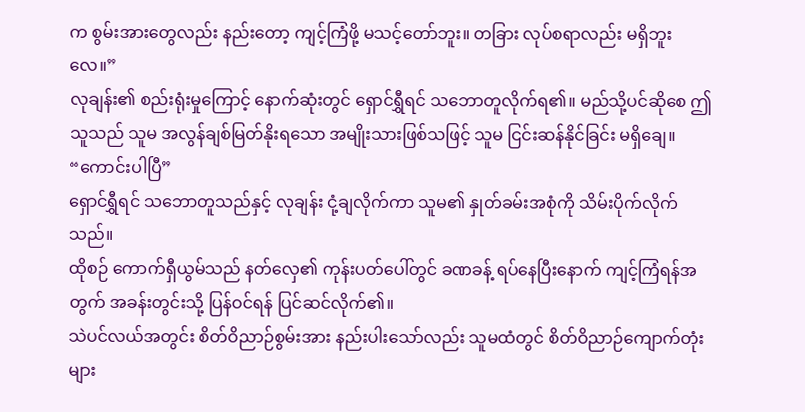က စွမ်းအားတွေလည်း နည်းတော့ ကျင့်ကြံဖို့ မသင့်တော်ဘူး။ တခြား လုပ်စရာလည်း မရှိဘူးလေ။”
လုချန်း၏ စည်းရုံးမှုကြောင့် နောက်ဆုံးတွင် ရှောင်ရွှီရင် သဘောတူလိုက်ရ၏။ မည်သို့ပင်ဆိုစေ ဤသူသည် သူမ အလွန်ချစ်မြတ်နိုးရသော အမျိုးသားဖြစ်သဖြင့် သူမ ငြင်းဆန်နိုင်ခြင်း မရှိချေ။
“ကောင်းပါပြီ”
ရှောင်ရွှီရင် သဘောတူသည်နှင့် လုချန်း ငုံ့ချလိုက်ကာ သူမ၏ နှုတ်ခမ်းအစုံကို သိမ်းပိုက်လိုက်သည်။
ထိုစဉ် ကောက်ရှီယွမ်သည် နတ်လှေ၏ ကုန်းပတ်ပေါ်တွင် ခဏခန့် ရပ်နေပြီးနောက် ကျင့်ကြံရန်အတွက် အခန်းတွင်းသို့ ပြန်ဝင်ရန် ပြင်ဆင်လိုက်၏။
သဲပင်လယ်အတွင်း စိတ်ဝိညာဉ်စွမ်းအား နည်းပါးသော်လည်း သူမထံတွင် စိတ်ဝိညာဉ်ကျောက်တုံးများ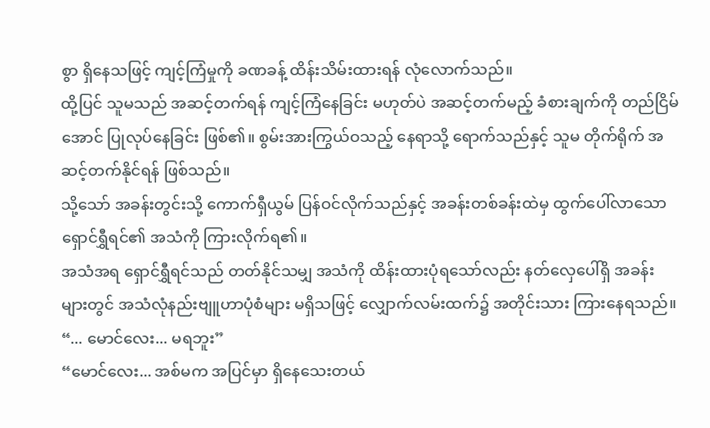စွာ ရှိနေသဖြင့် ကျင့်ကြံမှုကို ခဏခန့် ထိန်းသိမ်းထားရန် လုံလောက်သည်။
ထို့ပြင် သူမသည် အဆင့်တက်ရန် ကျင့်ကြံနေခြင်း မဟုတ်ပဲ အဆင့်တက်မည့် ခံစားချက်ကို တည်ငြိမ်အောင် ပြုလုပ်နေခြင်း ဖြစ်၏။ စွမ်းအားကြွယ်ဝသည့် နေရာသို့ ရောက်သည်နှင့် သူမ တိုက်ရိုက် အဆင့်တက်နိုင်ရန် ဖြစ်သည်။
သို့သော် အခန်းတွင်းသို့ ကောက်ရှီယွမ် ပြန်ဝင်လိုက်သည်နှင့် အခန်းတစ်ခန်းထဲမှ ထွက်ပေါ်လာသော ရှောင်ရွှီရင်၏ အသံကို ကြားလိုက်ရ၏။
အသံအရ ရှောင်ရွှီရင်သည် တတ်နိုင်သမျှ အသံကို ထိန်းထားပုံရသော်လည်း နတ်လှေပေါ်ရှိ အခန်းများတွင် အသံလုံနည်းဗျူဟာပုံစံများ မရှိသဖြင့် လျှောက်လမ်းထက်၌ အတိုင်းသား ကြားနေရသည်။
“... မောင်လေး... မရဘူး”
“မောင်လေး... အစ်မက အပြင်မှာ ရှိနေသေးတယ်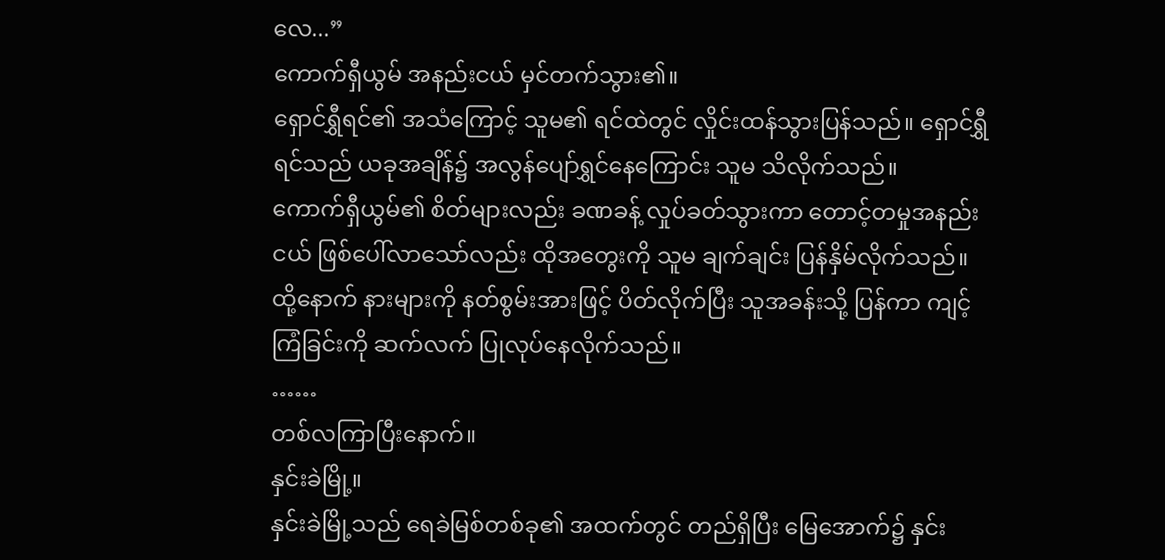လေ...”
ကောက်ရှီယွမ် အနည်းငယ် မှင်တက်သွား၏။
ရှောင်ရွှီရင်၏ အသံကြောင့် သူမ၏ ရင်ထဲတွင် လှိုင်းထန်သွားပြန်သည်။ ရှောင်ရွှီရင်သည် ယခုအချိန်၌ အလွန်ပျော်ရွှင်နေကြောင်း သူမ သိလိုက်သည်။
ကောက်ရှီယွမ်၏ စိတ်များလည်း ခဏခန့် လှုပ်ခတ်သွားကာ တောင့်တမှုအနည်းငယ် ဖြစ်ပေါ်လာသော်လည်း ထိုအတွေးကို သူမ ချက်ချင်း ပြန်နှိမ်လိုက်သည်။
ထို့နောက် နားများကို နတ်စွမ်းအားဖြင့် ပိတ်လိုက်ပြီး သူအခန်းသို့ ပြန်ကာ ကျင့်ကြံခြင်းကို ဆက်လက် ပြုလုပ်နေလိုက်သည်။
……
တစ်လကြာပြီးနောက်။
နှင်းခဲမြို့။
နှင်းခဲမြို့သည် ရေခဲမြစ်တစ်ခု၏ အထက်တွင် တည်ရှိပြီး မြေအောက်၌ နှင်း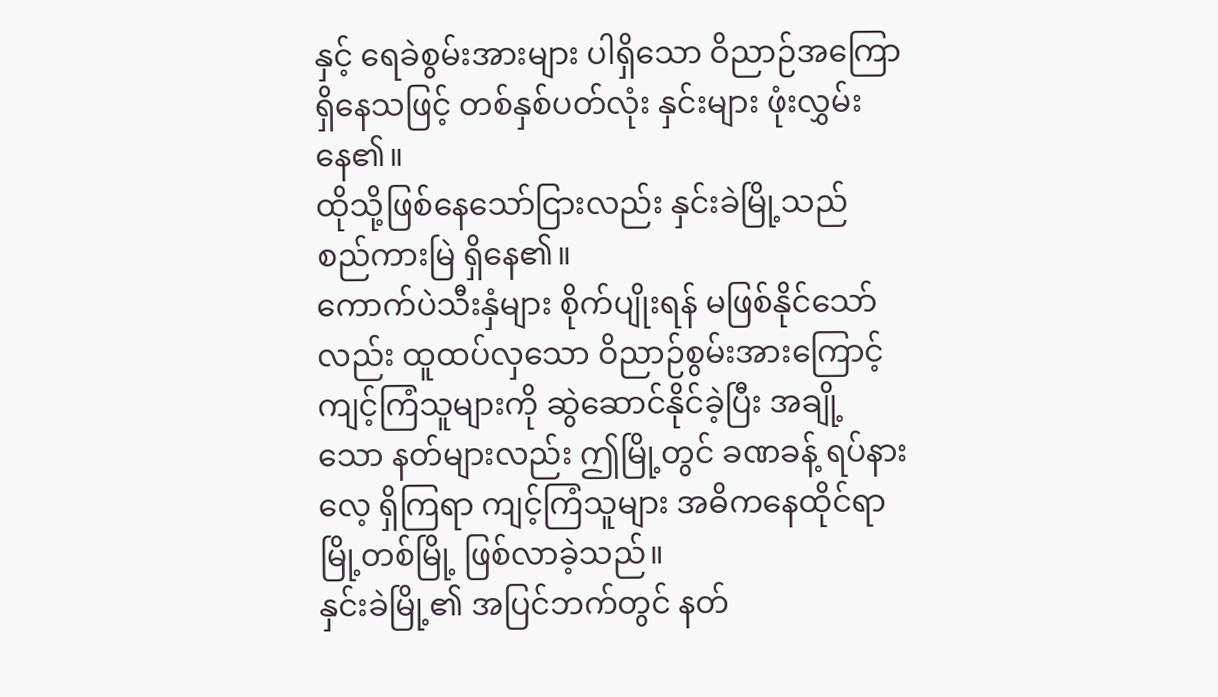နှင့် ရေခဲစွမ်းအားများ ပါရှိသော ဝိညာဉ်အကြော ရှိနေသဖြင့် တစ်နှစ်ပတ်လုံး နှင်းများ ဖုံးလွှမ်းနေ၏။
ထိုသို့ဖြစ်နေသော်ငြားလည်း နှင်းခဲမြို့သည် စည်ကားမြဲ ရှိနေ၏။
ကောက်ပဲသီးနှံများ စိုက်ပျိုးရန် မဖြစ်နိုင်သော်လည်း ထူထပ်လှသော ဝိညာဉ်စွမ်းအားကြောင့် ကျင့်ကြံသူများကို ဆွဲဆောင်နိုင်ခဲ့ပြီး အချို့သော နတ်များလည်း ဤမြို့တွင် ခဏခန့် ရပ်နားလေ့ ရှိကြရာ ကျင့်ကြံသူများ အဓိကနေထိုင်ရာ မြို့တစ်မြို့ ဖြစ်လာခဲ့သည်။
နှင်းခဲမြို့၏ အပြင်ဘက်တွင် နတ်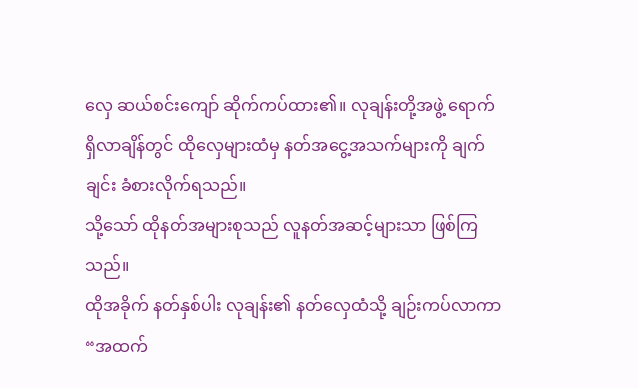လှေ ဆယ်စင်းကျော် ဆိုက်ကပ်ထား၏။ လုချန်းတို့အဖွဲ့ ရောက်ရှိလာချိန်တွင် ထိုလှေများထံမှ နတ်အငွေ့အသက်များကို ချက်ချင်း ခံစားလိုက်ရသည်။
သို့သော် ထိုနတ်အများစုသည် လူနတ်အဆင့်များသာ ဖြစ်ကြသည်။
ထိုအခိုက် နတ်နှစ်ပါး လုချန်း၏ နတ်လှေထံသို့ ချဉ်းကပ်လာကာ
“အထက်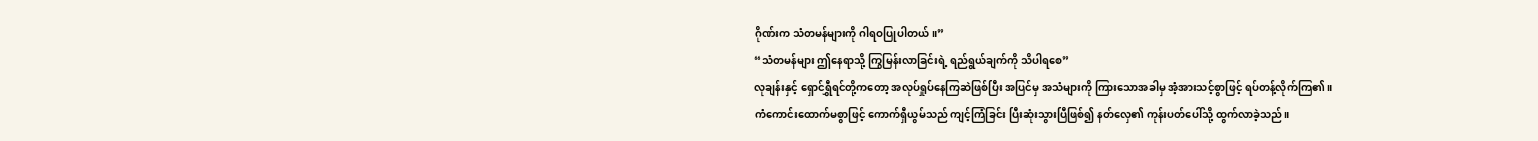ဂိုဏ်းက သံတမန်များကို ဂါရဝပြုပါတယ်။”
“သံတမန်များ ဤနေရာသို့ ကြွမြန်းလာခြင်းရဲ့ ရည်ရွယ်ချက်ကို သိပါရစေ”
လုချန်းနှင့် ရှောင်ရွှီရင်တို့ကတော့ အလုပ်ရှုပ်နေကြဆဲဖြစ်ပြီး အပြင်မှ အသံများကို ကြားသောအခါမှ အံ့အားသင့်စွာဖြင့် ရပ်တန့်လိုက်ကြ၏။
ကံကောင်းထောက်မစွာဖြင့် ကောက်ရှီယွမ်သည် ကျင့်ကြံခြင်း ပြီးဆုံးသွားပြီဖြစ်၍ နတ်လှေ၏ ကုန်းပတ်ပေါ်သို့ ထွက်လာခဲ့သည်။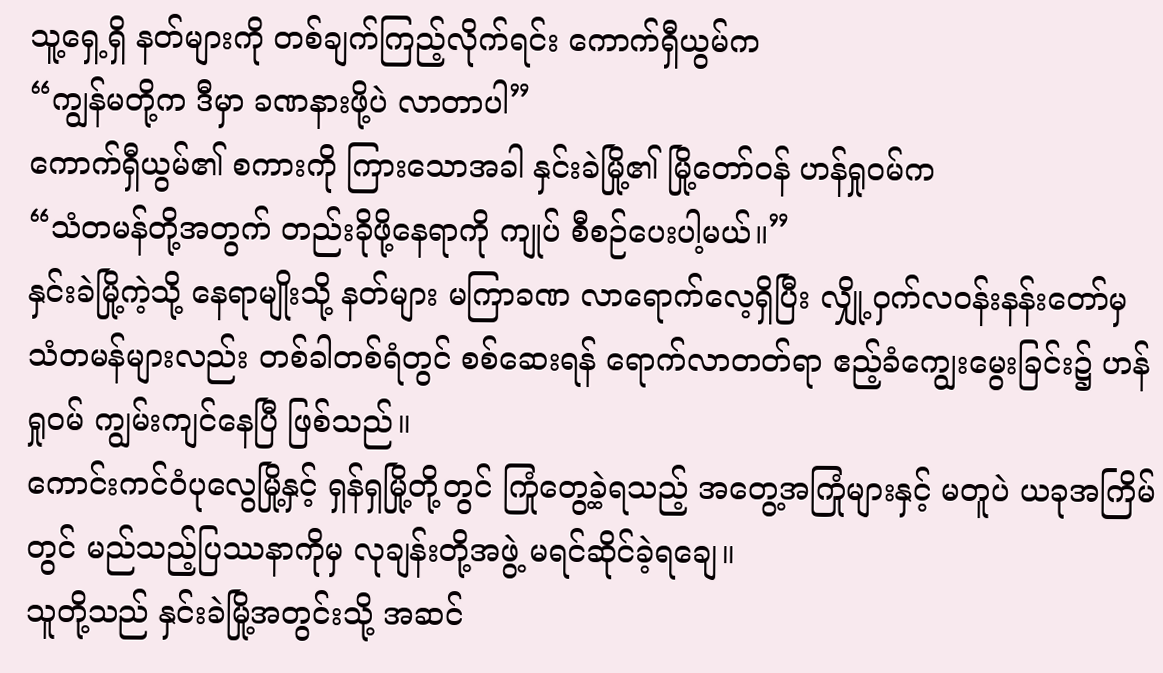သူ့ရှေ့ရှိ နတ်များကို တစ်ချက်ကြည့်လိုက်ရင်း ကောက်ရှီယွမ်က
“ကျွန်မတို့က ဒီမှာ ခဏနားဖို့ပဲ လာတာပါ”
ကောက်ရှီယွမ်၏ စကားကို ကြားသောအခါ နှင်းခဲမြို့၏ မြို့တော်ဝန် ဟန်ရှုဝမ်က
“သံတမန်တို့အတွက် တည်းခိုဖို့နေရာကို ကျုပ် စီစဉ်ပေးပါ့မယ်။”
နှင်းခဲမြို့ကဲ့သို့ နေရာမျိုးသို့ နတ်များ မကြာခဏ လာရောက်လေ့ရှိပြီး လျှို့ဝှက်လဝန်းနန်းတော်မှ သံတမန်များလည်း တစ်ခါတစ်ရံတွင် စစ်ဆေးရန် ရောက်လာတတ်ရာ ဧည့်ခံကျွေးမွေးခြင်း၌ ဟန်ရှုဝမ် ကျွမ်းကျင်နေပြီ ဖြစ်သည်။
ကောင်းကင်ဝံပုလွေမြို့နှင့် ရှန်ရှမြို့တို့တွင် ကြုံတွေ့ခဲ့ရသည့် အတွေ့အကြုံများနှင့် မတူပဲ ယခုအကြိမ်တွင် မည်သည့်ပြဿနာကိုမှ လုချန်းတို့အဖွဲ့ မရင်ဆိုင်ခဲ့ရချေ။
သူတို့သည် နှင်းခဲမြို့အတွင်းသို့ အဆင်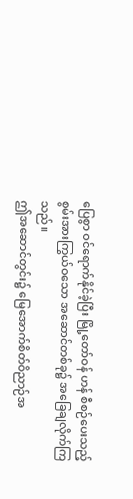ပြေစွာ ဝင်ရောက်နိုင်ခဲ့ပြီး မြို့တော်ဝန် ဟန် စီစဉ်ပေးသည့် စွမ်းအားကြွယ်ဝသော အဆောင်တစ်ခု၌ အခြေချလိုက်ကြသည်။
ဤအဆောင်တွင်း၌ မြေအောက်စိတ်ဝိညာဉ်အ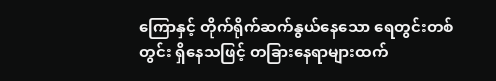ကြောနှင့် တိုက်ရိုက်ဆက်နွယ်နေသော ရေတွင်းတစ်တွင်း ရှိနေသဖြင့် တခြားနေရာများထက်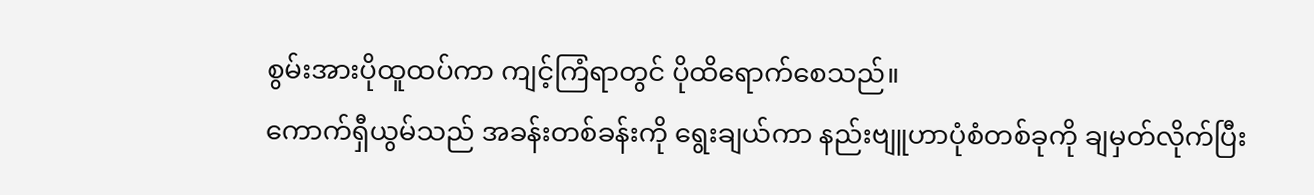စွမ်းအားပိုထူထပ်ကာ ကျင့်ကြံရာတွင် ပိုထိရောက်စေသည်။
ကောက်ရှီယွမ်သည် အခန်းတစ်ခန်းကို ရွေးချယ်ကာ နည်းဗျူဟာပုံစံတစ်ခုကို ချမှတ်လိုက်ပြီး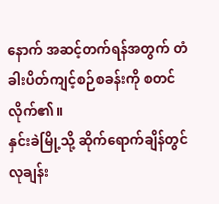နောက် အဆင့်တက်ရန်အတွက် တံခါးပိတ်ကျင့်စဉ်စခန်းကို စတင်လိုက်၏။
နှင်းခဲမြို့သို့ ဆိုက်ရောက်ချိန်တွင် လုချန်း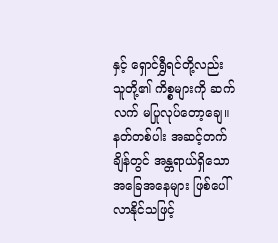နှင့် ရှောင်ရွှီရင်တို့လည်း သူတို့၏ ကိစ္စများကို ဆက်လက် မပြုလုပ်တော့ချေ။
နတ်တစ်ပါး အဆင့်တက်ချိန်တွင် အန္တရာယ်ရှိသော အခြေအနေများ ဖြစ်ပေါ်လာနိုင်သဖြင့်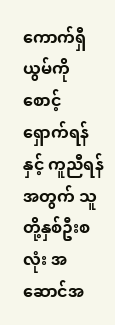ကောက်ရှီယွမ်ကို စောင့်ရှောက်ရန်နှင့် ကူညီရန်အတွက် သူတို့နှစ်ဦးစလုံး အဆောင်အ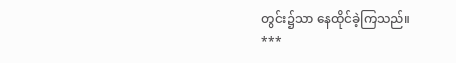တွင်း၌သာ နေထိုင်ခဲ့ကြသည်။
***